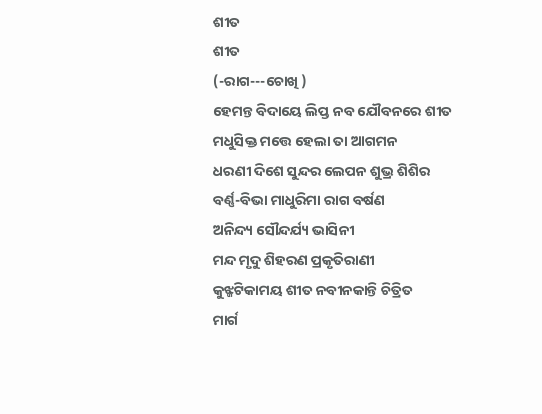ଶୀତ
ଶୀତ
(-ରାଗ---ଚୋଖି )
ହେମନ୍ତ ବିଦାୟେ ଲିପ୍ତ ନବ ଯୌବନରେ ଶୀତ
ମଧୁସିକ୍ତ ମତ୍ତେ ହେଲା ତା ଆଗମନ
ଧରଣୀ ଦିଶେ ସୁନ୍ଦର ଲେପନ ଶୁଭ୍ର ଶିଶିର
ବର୍ଣ୍ଣ-ବିଭା ମାଧୁରିମା ରାଗ ବର୍ଷଣ
ଅନିନ୍ଦ୍ୟ ସୌନ୍ଦର୍ଯ୍ୟ ଭାସିନୀ
ମନ୍ଦ ମୃଦୁ ଶିହରଣ ପ୍ରକୃତିରାଣୀ
କୁଝ୍ଜଟିକାମୟ ଶୀତ ନବୀନକାନ୍ତି ଚିତ୍ରିତ
ମାର୍ଗ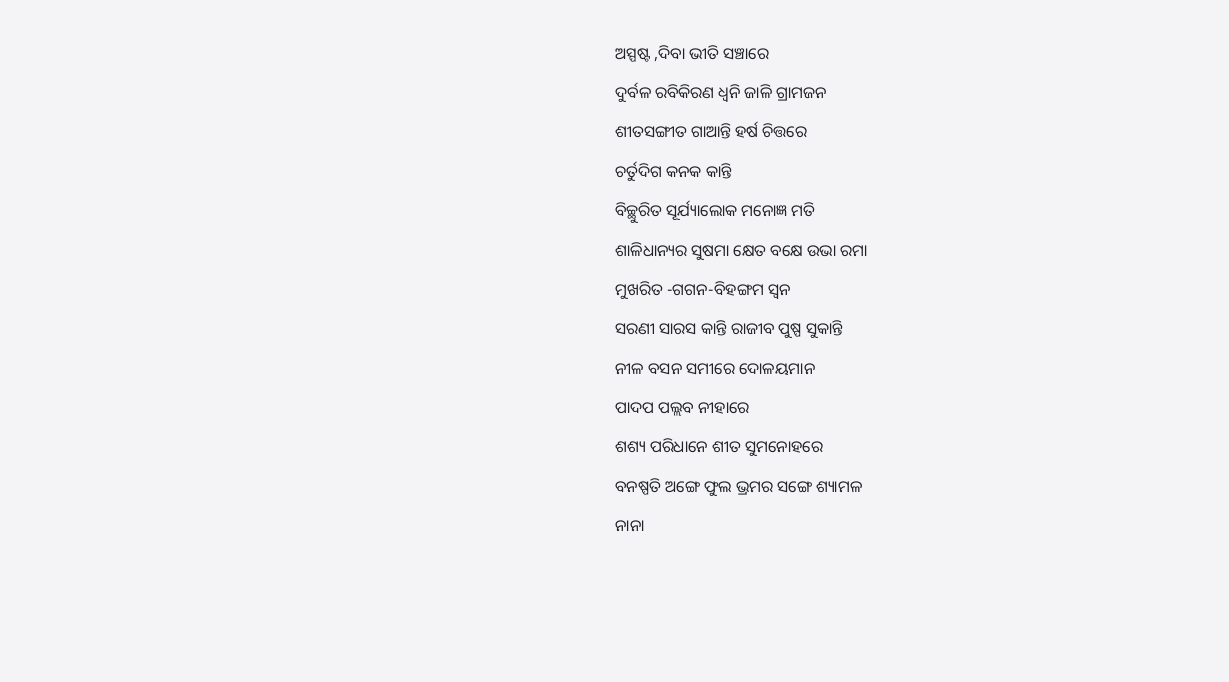ଅସ୍ପଷ୍ଟ ,ଦିବା ଭୀତି ସଞ୍ଚାରେ
ଦୁର୍ବଳ ରବିକିରଣ ଧ୍ବନି ଜାଳି ଗ୍ରାମଜନ
ଶୀତସଙ୍ଗୀତ ଗାଆନ୍ତି ହର୍ଷ ଚିତ୍ତରେ
ଚର୍ତୁଦିଗ କନକ କାନ୍ତି
ବିଚ୍ଛୁରିତ ସୂର୍ଯ୍ୟାଲୋକ ମନୋଜ୍ଞ ମତି
ଶାଳିଧାନ୍ୟର ସୁଷମା କ୍ଷେତ ବକ୍ଷେ ଉଭା ରମା
ମୁଖରିତ -ଗଗନ-ବିହଙ୍ଗମ ସ୍ବନ
ସରଣୀ ସାରସ କାନ୍ତି ରାଜୀବ ପୁଷ୍ପ ସୁକାନ୍ତି
ନୀଳ ବସନ ସମୀରେ ଦୋଳୟମାନ
ପାଦପ ପଲ୍ଲବ ନୀହାରେ
ଶଶ୍ୟ ପରିଧାନେ ଶୀତ ସୁମନୋହରେ
ବନଷ୍ପତି ଅଙ୍ଗେ ଫୁଲ ଭ୍ରମର ସଙ୍ଗେ ଶ୍ୟାମଳ
ନାନା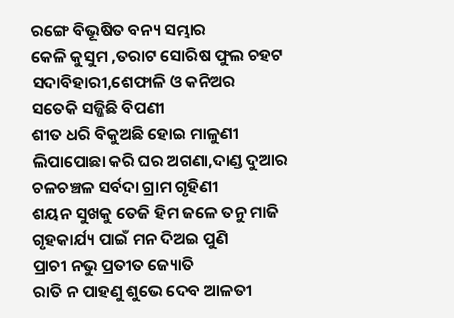ରଙ୍ଗେ ବିଭୂଷିତ ବନ୍ୟ ସମ୍ଭାର
କେଳି କୁସୁମ ,ତରାଟ ସୋରିଷ ଫୁଲ ଚହଟ
ସଦାବିହାରୀ,ଶେଫାଳି ଓ କନିଅର
ସତେକି ସଜ୍ଜିଛି ବିପଣୀ
ଶୀତ ଧରି ବିକୁଅଛି ହୋଇ ମାଳୁଣୀ
ଲିପାପୋଛା କରି ଘର ଅଗଣା,ଦାଣ୍ଡ ଦୁଆର
ଚଳଚଞ୍ଚଳ ସର୍ବଦା ଗ୍ରାମ ଗୃହିଣୀ
ଶୟନ ସୁଖକୁ ତେଜି ହିମ ଜଳେ ତନୁ ମାଜି
ଗୃହକାର୍ଯ୍ୟ ପାଇଁ ମନ ଦିଅଇ ପୁଣି
ପ୍ରାଚୀ ନଭୁ ପ୍ରତୀତ ଜ୍ୟୋତି
ରାତି ନ ପାହଣୁ ଶୁଭେ ଦେବ ଆଳତୀ